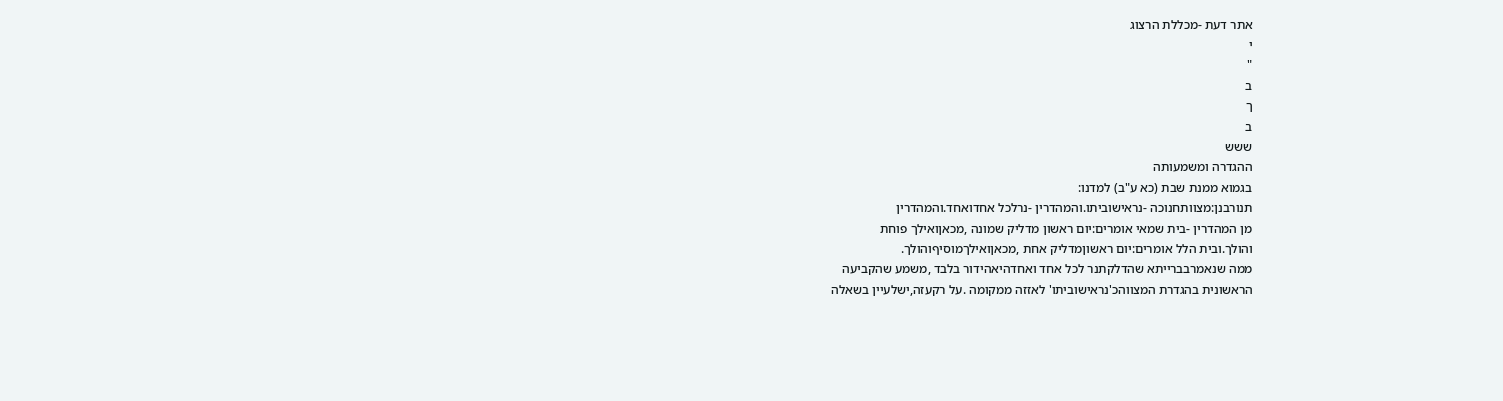אתר דעת -מכללת הרצוג
י
"
ב
ך
ב
ששש
ההגדרה ומשמעותה
בגמוא ממנת שבת (כא ע"ב) למדנו:
תנורבנן:מצוותחנוכה -נראישוביתו.והמהדרין -נרלכל אחדואחד.והמהדרין
מן המהדרין -בית שמאי אומרים:יום ראשון מדליק שמונה ,מכאןואילך פוחת
והולך.ובית הלל אומרים:יום ראשוןמדליק אחת ,מכאןואילךמוסיףוהולך.
ממה שנאמרבברייתא שהדלקתנר לכל אחד ואחדהיאהידור בלבד ,משמע שהקביעה
הראשונית בהגדרת המצווהכ'נראישוביתו' לאזזה ממקומה .על רקעזה,ישלעיין בשאלה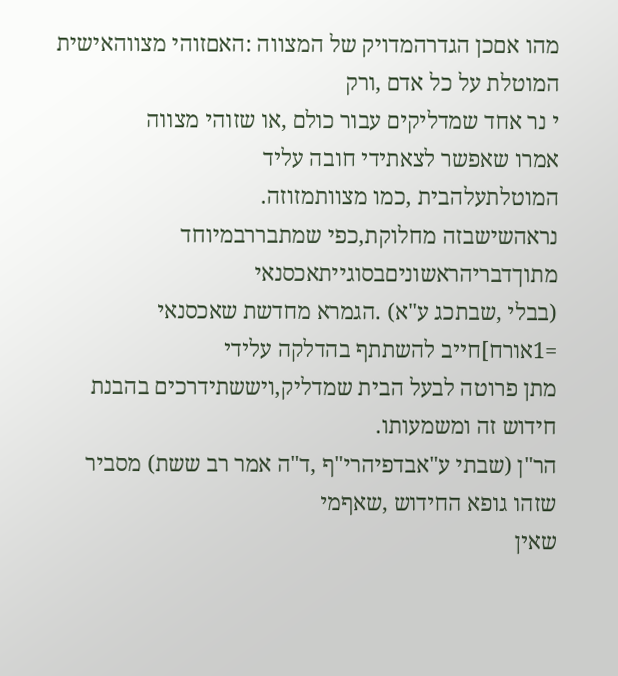מהו אםכן הגדרהמדויק של המצווה :האםזוהי מצווהאישית המוטלת על כל אדם ,ורק
י נר אחד שמדליקים עבור כולם ,או שזוהי מצווה
אמרו שאפשר לצאתידי חובה עליד
המוטלתעלהבית ,כמו מצוותמזוזה.
נראהשישבזה מחלוקת,כפי שמתבררבמיוחד מתוךדבריהראשוניםבסוגייתאכסנאי
(בבלי ,שבתכג ע"א) .הגמרא מחדשת שאכסנאי =1אורח]חייב להשתתף בהדלקה עלידי
מתן פרוטה לבעל הבית שמדליק,ויששתידרכים בהבנת חידוש זה ומשמעותו.
הר"ן (שבתי ע"אבדפיהרי"ף ,ד"ה אמר רב ששת) מסביר שזהו גופא החידוש ,שאףמי
שאין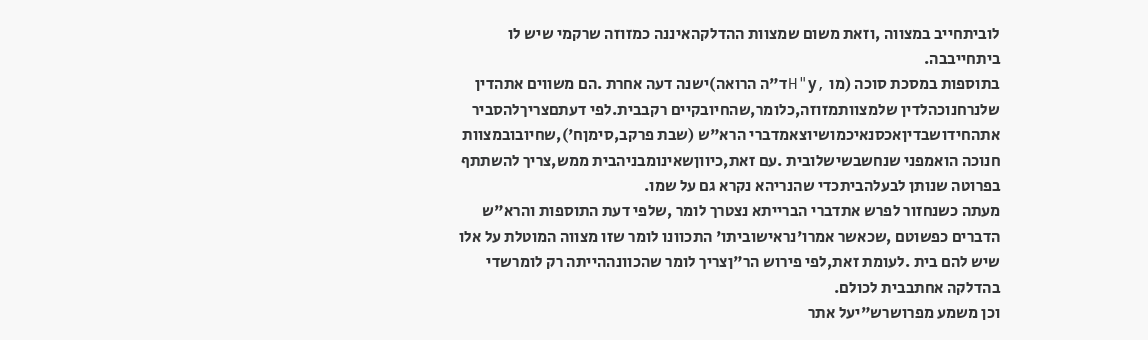לוביתחייב במצווה ,וזאת משום שמצוות ההדלקהאיננה כמזוזה שרקמי שיש לו
ביתחייבבה.
בתוספות במסכת סוכה (מו ,H"yד"ה הרואה)ישנה דעה אחרת .הם משווים אתהדין
שלנרחנוכהלדין שלמצוותמזוזה,כלומר,שהחיובקיים רקבבית.לפי דעתםצריךלהסביר
אתהחידושבדיןאכסנאיכמושיוצאמדברי הרא"ש (שבת פרקב,סימןח'),שחיובובמצוות
חנוכה הואמפני שנחשבשישלובית .עם זאת,כיווןשאינומבניהבית ממש,צריך להשתתף
בפרוטה שנותן לבעלהביתכדי שהנריהא נקרא גם על שמו.
מעתה כשנחזור לפרש אתדברי הברייתא נצטרך לומר ,שלפי דעת התוספות והרא"ש
הדברים כפשוטם ,שכאשר אמרו'נראישוביתו' התכוונו לומר שזו מצווה המוטלת על אלו
שיש להם בית .לעומת זאת,לפי פירוש הר"ןצריך לומר שהכוונההייתה רק לומרשדי
בהדלקה אחתבבית לכולם.
וכן משמע מפרושרש"יעל אתר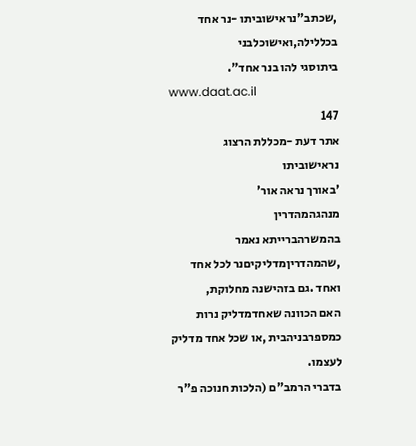,שכתב"נראישוביתו -נר אחד בכללילה,ואישוכלבני
ביתוסגי להו בנר אחד".
www.daat.ac.il
147
אתר דעת -מכללת הרצוג
נראישוביתו
'באורך נראה אור'
מנהגהמהדרין
בהמשרהברייתא נאמר ,שהמהדריןמדליקיםנר לכל אחד ואחד .גם בזהישנה מחלוקת,
האם הכוונה שאחדמדליק נרות כמספרבניהבית ,או שכל אחד מדליק לעצמו.
בדברי הרמב"ם (הלכות חנוכה פ"ר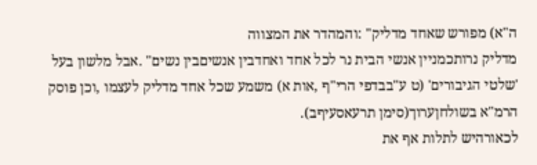ה"א) מפורש שאחד מדליק" :והמהדר את המצווה
מדליק נרותכמניין אנשי הבית נר לכל אחד ואחדבין אנשיםבין נשים" .אבל מלשון בעל
'שלטי הגיבורים' (ט ע"בבדפי הרי"ף ,אות א) משמע שכל אחד מדליק לעצמו ,וכן פוסק
הרמ"א בשולחןערוך(סימן תרעאסעיףב).
לכאורהיש לתלות אף את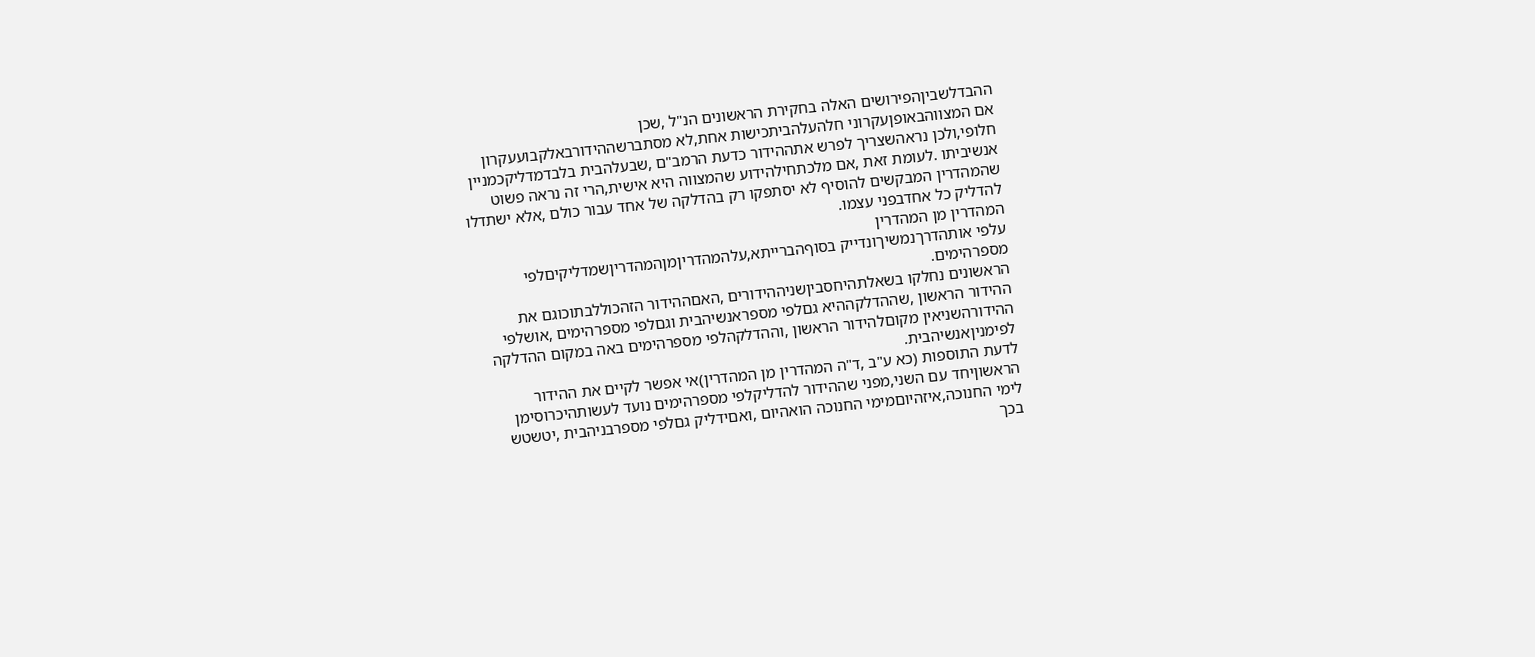ההבדלשביןהפירושים האלה בחקירת הראשונים הנ"ל ,שכן
אם המצווהבאופןעקרוני חלהעלהביתכישות אחת,לא מסתברשההידורבאלקבועעקרון
חלופי,ולכן נראהשצריך לפרש אתההידור כדעת הרמב"ם ,שבעלהבית בלבדמדליקכמניין
אנשיביתו .לעומת זאת ,אם מלכתחילהידוע שהמצווה היא אישית,הרי זה נראה פשוט
שהמהדרין המבקשים להוסיף לא יסתפקו רק בהדלקה של אחד עבור כולם ,אלא ישתדלו
להדליק כל אחדבפני עצמו.
המהדרין מן המהדרין
עלפי אותהדרךנמשיךונדייק בסוףהברייתא,עלהמהדריןמןהמהדריןשמדליקיםלפי
מספרהימים.
הראשונים נחלקו בשאלתהיחסביןשניההידורים ,האםההידור הזהכוללבתוכוגם את
ההידור הראשון ,שההדלקההיא גםלפי מספראנשיהבית וגםלפי מספרהימים ,אושלפי
ההידורהשניאין מקוםלהידור הראשון ,וההדלקהלפי מספרהימים באה במקום ההדלקה
לפימניןאנשיהבית.
לדעת התוספות (כא ע"ב ,ד"ה המהדרין מן המהדרין)אי אפשר לקיים את ההידור
הראשוןיחד עם השני,מפני שההידור להדליקלפי מספרהימים נועד לעשותהיכרוסימן
לימי החנוכה,איזהיוםמימי החנוכה הואהיום ,ואםידליק גםלפי מספרבניהבית ,יטשטש
בכך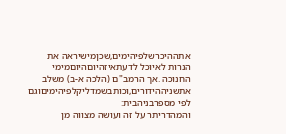אתההיכרשלפיהימים,שכןמישיראה את הנרות לאיוכל לדעתאיזהיוםהיוםמימי
החנוכה .אך הרמב"ם (הלכה א-ב) משלב אתשניההידורים,וכותבשמדליקלפיהימיםוגם
לפי מספרבניהבית:
והמהדריתר על זה ועושה מצווה מן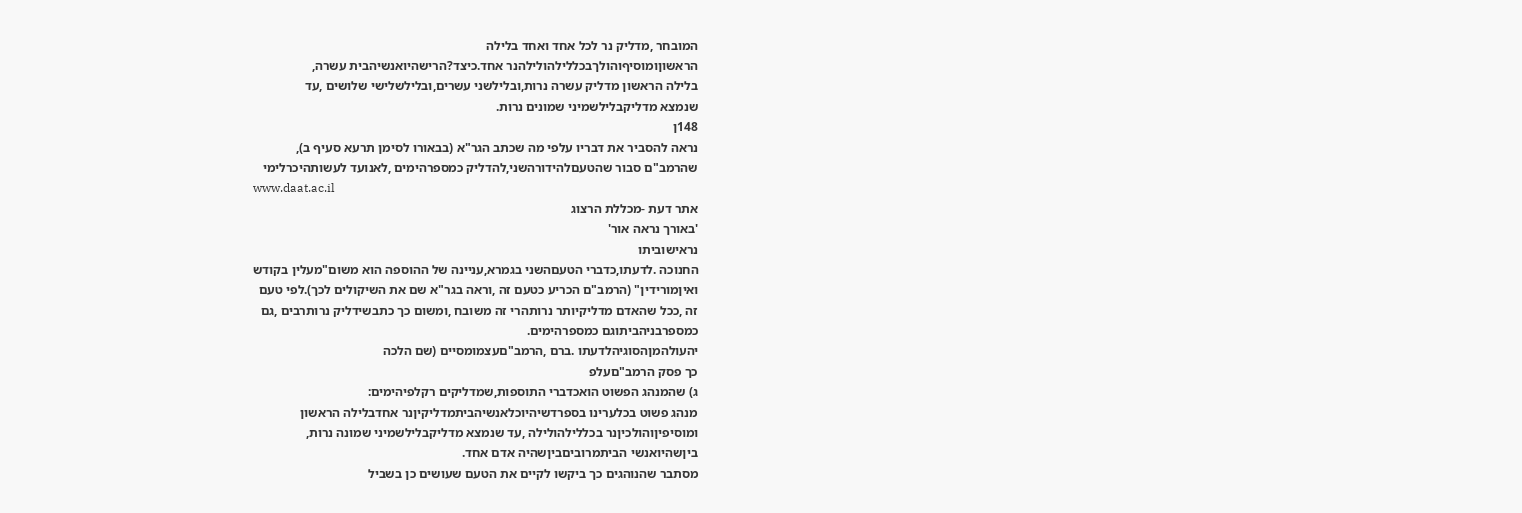המובחר ,מדליק נר לכל אחד ואחד בלילה
הראשוןומוסיףוהולךבכללילהולילהנר אחד.כיצד?הרישהיואנשיהבית עשרה,
בלילה הראשון מדליק עשרה נרות,ובלילשני עשרים,ובלילשלישי שלושים ,עד
שנמצא מדליקבלילשמיני שמונים נרות.
148ן
נראה להסביר את דבריו עלפי מה שכתב הגר"א (בבאורו לסימן תרעא סעיף ב),
שהרמב"ם סבור שהטעםלהידורהשני,להדליק כמספרהימים ,לאנועד לעשותהיכרלימי
www.daat.ac.il
אתר דעת -מכללת הרצוג
'באורך נראה אור'
נראישוביתו
החנוכה .לדעתו,כדברי הטעםהשני בגמרא,עניינה של ההוספה הוא משום"מעלין בקודש
ואיןמורידין" (הרמב"ם הכריע כטעם זה ,וראה בגר"א שם את השיקולים לכך).לפי טעם
זה ,ככל שהאדם מדליקיותר נרותהרי זה משובח ,ומשום כך כתבשידליק נרותרבים ,גם
כמספרבניהביתוגם כמספרהימים.
יהעולהמןהסוגיהלדעתו .ברם ,הרמב"םעצמומסיים (שם הלכה
כך פסק הרמב"םעלפ
ג) שהמנהג הפשוט הואכדברי התוספות,שמדליקים רקלפיהימים:
מנהג פשוט בכלערינו בספרדשיהיוכלאנשיהביתמדליקיןנר אחדבלילה הראשון
ומוסיפיןוהולכיןנר בכללילהולילה ,עד שנמצא מדליקבלילשמיני שמונה נרות,
ביןשהיואנשי הביתמרוביםביןשהיה אדם אחד.
מסתבר שהנוהגים כך ביקשו לקיים את הטעם שעושים כן בשביל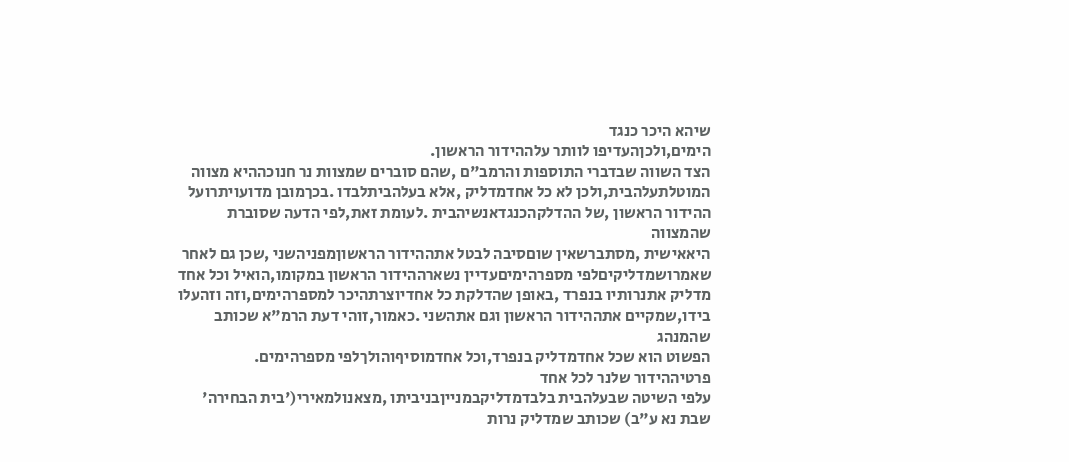שיהא היכר כנגד
הימים,ולכןהעדיפו לוותר עלההידור הראשון.
הצד השווה שבדברי התוספות והרמב"ם ,שהם סוברים שמצוות נר חנוכההיא מצווה
המוטלתעלהבית,ולכן לא כל אחדמדליק ,אלא בעלהביתלבדו .בכךמובן מדועויתרועל
ההידור הראשון ,של ההדלקהכנגדאנשיהבית .לעומת זאת,לפי הדעה שסוברת שהמצווה
היאאישית ,מסתברשאין שוםסיבה לבטל אתההידור הראשוןמפניהשני ,שכן גם לאחר
שאמרושמדליקיםלפי מספרהימיםעדיין נשארההידור הראשון במקומו,הואיל וכל אחד
מדליק אתנרותיו בנפרד ,באופן שהדלקת כל אחדיוצרתהיכר למספרהימים,וזה וזהעלו
בידו,שמקיים אתההידור הראשון וגם אתהשני .כאמור,זוהי דעת הרמ"א שכותב שהמנהג
הפשוט הוא שכל אחדמדליק בנפרד,וכל אחדמוסיףוהולךלפי מספרהימים.
פרטיההידור שלנר לכל אחד
עלפי השיטה שבעלהבית בלבדמדליקבמנייןבניביתו ,מצאנולמאירי('בית הבחירה'
שבת נא ע"ב) שכותב שמדליק נרות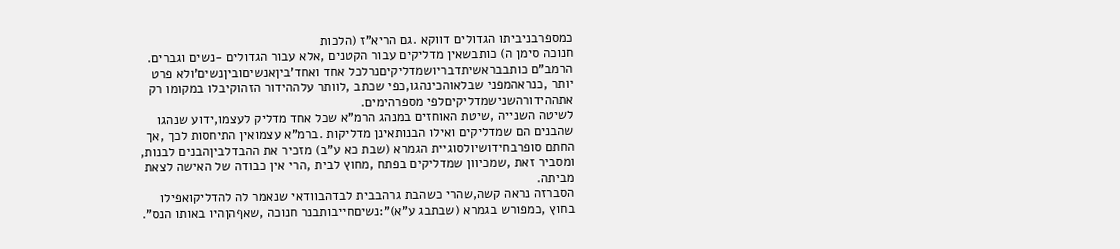כמספרבניביתו הגדולים דווקא .גם הריא"ז (הלכות
חנוכה סימן ה) כותבשאין מדליקים עבור הקטנים ,אלא עבור הגדולים -נשים וגברים.
הרמב"ם כותבבראשיתדבריושמדליקיםנרלכל אחד ואחד'ביןאנשיםוביןנשים'ולא פרט
יותר ,כנראהמפני שבלאוהכינהגו,כפי שכתב ,לוותר עלההידור הזהוקיבלו במקומו רק
אתההידורהשנישמדליקיםלפי מספרהימים.
לשיטה השנייה ,שיטת האוחזים במנהג הרמ"א שכל אחד מדליק לעצמו,ידוע שנהגו
שהבנים הם שמדליקים ואילו הבנותאינן מדליקות .ברמ"א עצמואין התיחסות לכך ,אך
החתם סופרבחידושיולסוגיית הגמרא (שבת כא ע"ב) מזכיר את ההבדלביןהבנים לבנות,
ומסביר זאת ,שמכיוון שמדליקים בפתח ,מחוץ לבית ,הרי אין כבודה של האישה לצאת
מביתה.
הסברזה נראה קשה,שהרי כשהבת גרהבבית לבדהבוודאי שנאמר לה להדליקואפילו
בחוץ ,כמפורש בגמרא (שבתבג ע"א)":נשיםחייבותבנר חנוכה ,שאףהןהיו באותו הנס".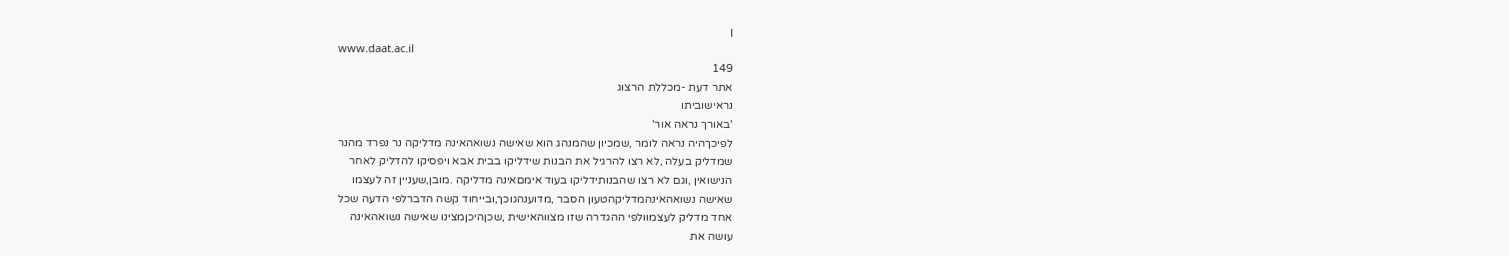ן
www.daat.ac.il
149
אתר דעת -מכללת הרצוג
נראישוביתו
'באורך נראה אור'
לפיכךהיה נראה לומר ,שמכיון שהמנהג הוא שאישה נשואהאינה מדליקה נר נפרד מהנר
שמדליק בעלה ,לא רצו להרגיל את הבנות שידליקו בבית אבא ויפסיקו להדליק לאחר
הנישואין ,וגם לא רצו שהבנותידליקו בעוד אימםאינה מדליקה .מובן,שעניין זה לעצמו
שאישה נשואהאינהמדליקהטעון הסבר ,מדוענהגוכך,ובייחוד קשה הדברלפי הדעה שכל
אחד מדליק לעצמוולפי ההגדרה שזו מצווהאישית ,שכןהיכןמצינו שאישה נשואהאינה
עושה את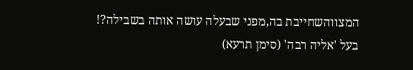המצווהשחייבת בה,מפני שבעלה עושה אותה בשבילה?!
בעל 'אליה רבה' (סימן תרעא)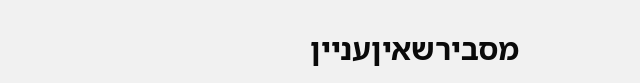מסבירשאיןעניין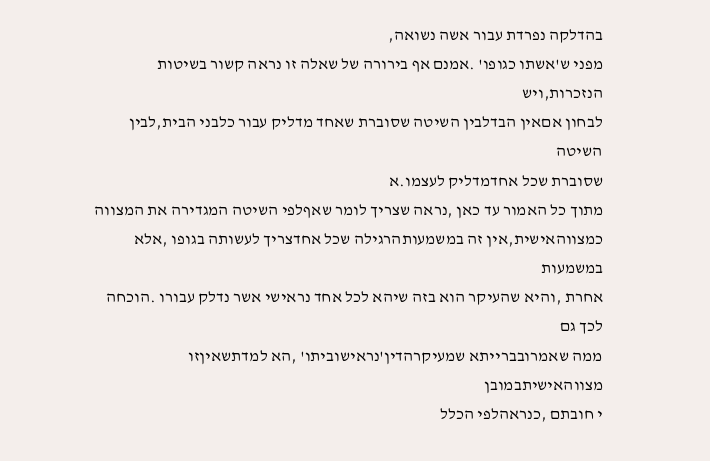בהדלקה נפרדת עבור אשה נשואה,
מפני ש'אשתו כגופו' .אמנם אף בירורה של שאלה זו נראה קשור בשיטות הנזכרות,ויש
לבחון אםאין הבדלבין השיטה שסוברת שאחד מדליק עבור כלבני הבית,לבין השיטה
שסוברת שכל אחדמדליק לעצמו.א
מתוך כל האמור עד כאן ,נראה שצריך לומר שאףלפי השיטה המגדירה את המצווה
כמצווהאישית,אין זה במשמעותהרגילה שכל אחדצריך לעשותה בגופו ,אלא במשמעות
אחרת ,והיא שהעיקר הוא בזה שיהא לכל אחד נראישי אשר נדלק עבורו .הוכחה לכך גם
ממה שאמרובברייתא שמעיקרהדין'נראישוביתו' ,הא למדתשאיןזו מצווהאישיתבמובן
י חובתם ,כנראהלפי הכלל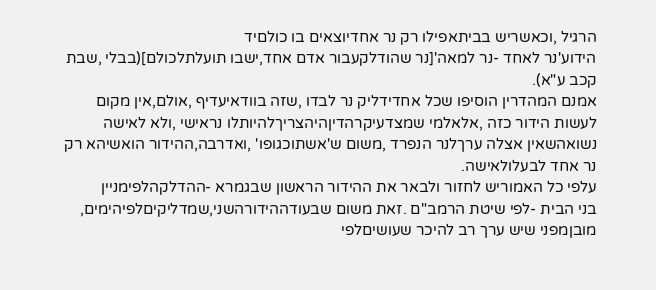הרגיל ,וכאשריש בביתאפילו רק נר אחדיוצאים בו כולםיד
הידוע'נר לאחד -נר למאה'[נר שהודלקעבור אדם אחד,ישבו תועלתלכולם](בבלי ,שבת
קכב ע"א).
אמנם המהדרין הוסיפו שכל אחדידליק נר לבדו ,שזה בוודאיעדיף ,אולם,אין מקום
לעשות הידור כזה ,אלאלמי שמצדעיקרהדיןהיהצריךלהיותלו נראישי ,ולא לאישה
נשואהשאין אצלה ערךלנר הנפרד ,משום ש'אשתוכגופו' ,ואדרבה,ההידור הואשיהא רק
נר אחד לבעלולאישה.
עלפי כל האמוריש לחזור ולבאר את ההידור הראשון שבגמרא -ההדלקהלפימניין
בני הבית -לפי שיטת הרמב"ם .זאת משום שבעודההידורהשני,שמדליקיםלפיהימים,
מובןמפני שיש ערך רב להיכר שעושיםלפי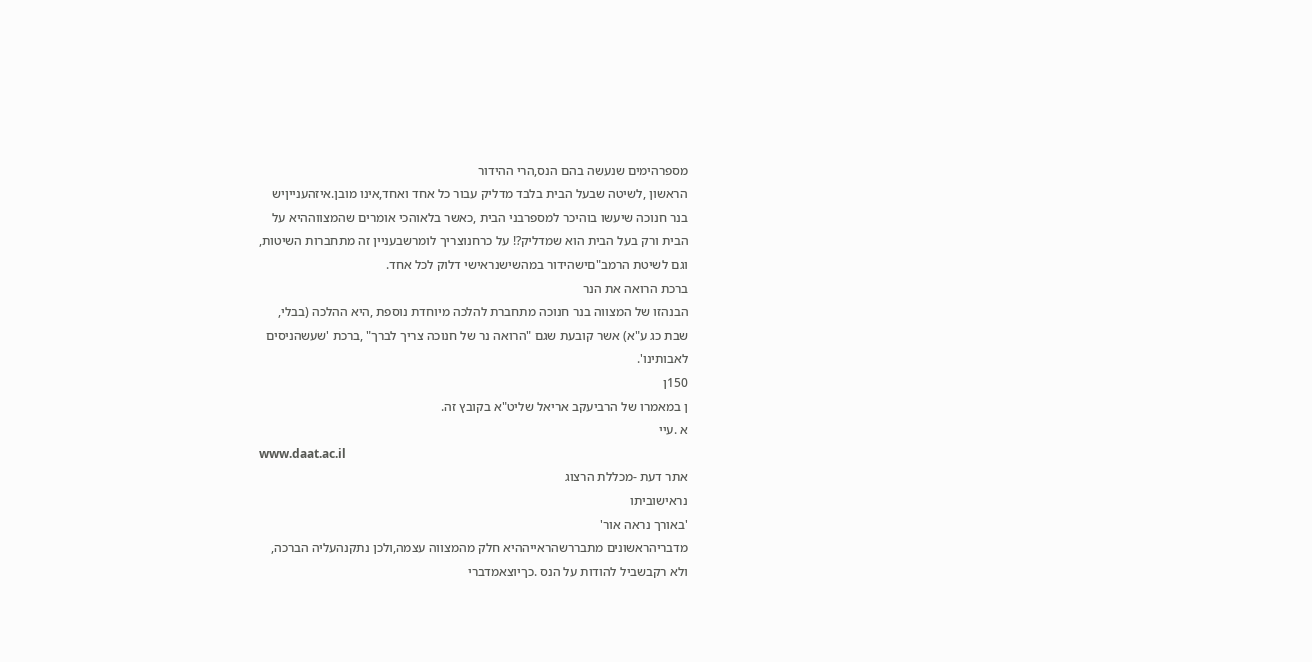מספרהימים שנעשה בהם הנס,הרי ההידור
הראשון ,לשיטה שבעל הבית בלבד מדליק עבור כל אחד ואחד,אינו מובן.איזהענייןיש
בנר חנוכה שיעשו בוהיכר למספרבני הבית ,כאשר בלאוהכי אומרים שהמצווההיא על
הבית ורק בעל הבית הוא שמדליק?! על כרחנוצריך לומרשבעניין זה מתחברות השיטות,
וגם לשיטת הרמב"םישהידור במהשישנראישי דלוק לכל אחד.
ברכת הרואה את הנר
הבנהזו של המצווה בנר חנוכה מתחברת להלכה מיוחדת נוספת ,היא ההלכה (בבלי,
שבת כג ע"א) אשר קובעת שגם "הרואה נר של חנוכה צריך לברך" ,ברכת 'שעשהניסים
לאבותינו'.
150ן
ן במאמרו של הרביעקב אריאל שליט"א בקובץ זה.
א .עיי
www.daat.ac.il
אתר דעת -מכללת הרצוג
נראישוביתו
'באורך נראה אור'
מדבריהראשונים מתבררשהראייההיא חלק מהמצווה עצמה,ולכן נתקנהעליה הברכה,
ולא רקבשביל להודות על הנס .כךיוצאמדברי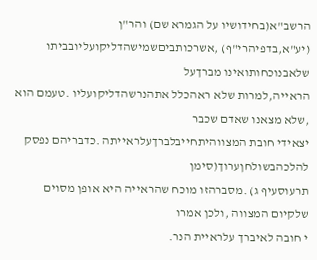הרשב"א(בחידושיו על הגמרא שם) והר"ן
(יע"א,בדפיהרי"ף) ,אשרכותביםשמישהדליקועליובביתו שלאבנוכחותואינו מברךעל
הראייה,למרות שלא ראהכלל אתהנרשהדליקועליו .טעמם הוא ,שלא מצאנו שאדם שכבר
יצאידי חובת המצווהיתחייבלברךעלראייתה .כדבריהם נפסק להלכהבשולחןערוך(סימן
תרעוסעיף ג) .מסברהזו מוכח שהראייה היא אופן מסוים שלקיום המצווה ,ולכן אמרו
י חובה לאיברך עלראיית הנר.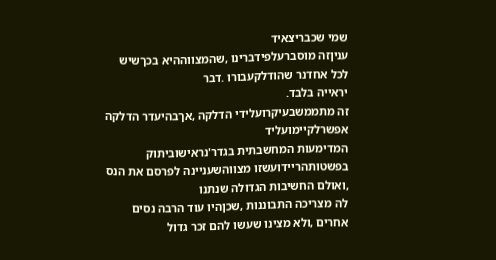שמי שכבריצאיד
עניןזה מוסברעלפידברינו ,שהמצווההיא בכךשיש לכל אחדנר שהודלקעבורו .דבר
יראייה בלבד.
זה מתממשבעיקרועלידי הדלקה ,אךבהיעדר הדלקה אפשרלקיימועליד
המדימעות המחשבתית בגדר'נראישוביתוק
בפשטותהריידועשזו מצווהשעניינה לפרסם את הנס ,ואולם החשיבות הגדולה שנתנו
לה מצריכה התבוננות ,שכןהיו עוד הרבה נסים אחרים ,ולא מצינו שעשו להם זכר גדול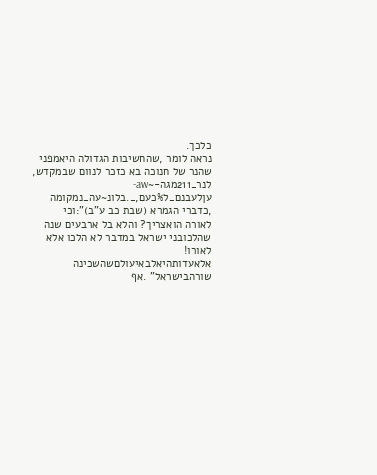כלכך.
נראה לומר ,שהחשיבות הגדולה היאמפני שהנר של חנוכה בא כזכר לנוום שבמקדש,
לנר_211מגה-~aw-עןלעבנם_ל%כעם,_.בלונ~עה_נמקומה ,כדברי הגמרא (שבת כב ע"ב)":וכי
לאורה הואצריך? והלא בל ארבעים שנה שהלכובני ישראל במדבר לא הלכו אלא לאורו!
אלאעדותהיאלבאיעולםשהשכינה שורהבישראל" .אף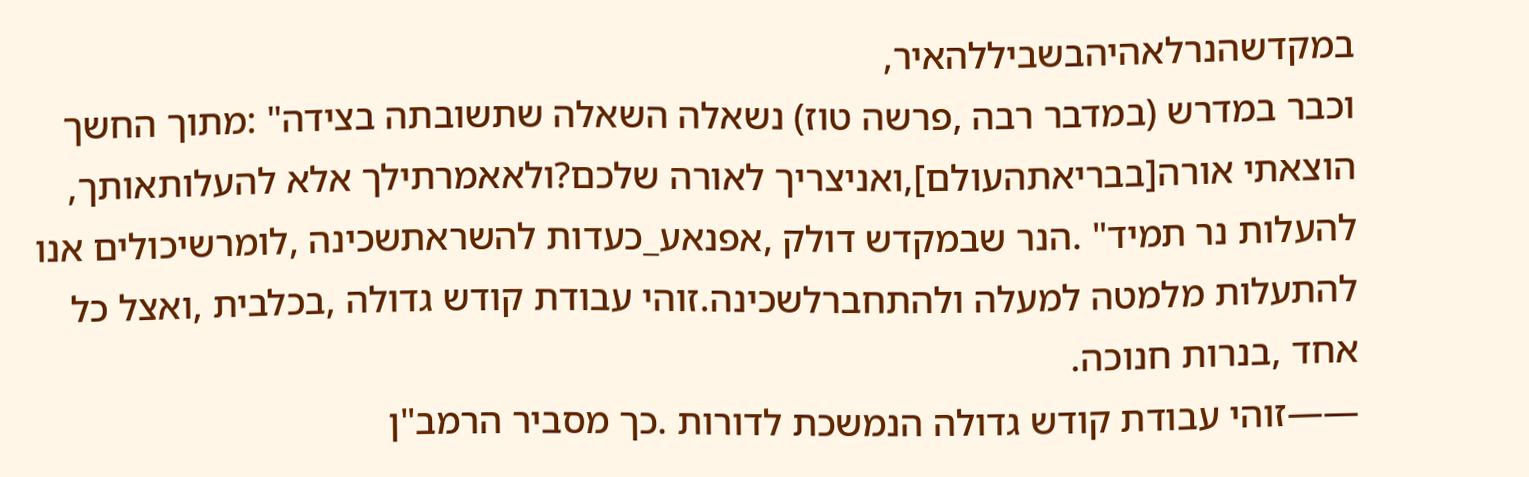במקדשהנרלאהיהבשביללהאיר,
וכבר במדרש (במדבר רבה ,פרשה טוז) נשאלה השאלה שתשובתה בצידה" :מתוך החשך
הוצאתי אורה[בבריאתהעולם],ואניצריך לאורה שלכם?ולאאמרתילך אלא להעלותאותך,
להעלות נר תמיד" .הנר שבמקדש דולק ,אפנאע_כעדות להשראתשכינה ,לומרשיכולים אנו
להתעלות מלמטה למעלה ולהתחברלשכינה.זוהי עבודת קודש גדולה ,בכלבית ,ואצל כל
אחד ,בנרות חנוכה.
——זוהי עבודת קודש גדולה הנמשכת לדורות .כך מסביר הרמב"ן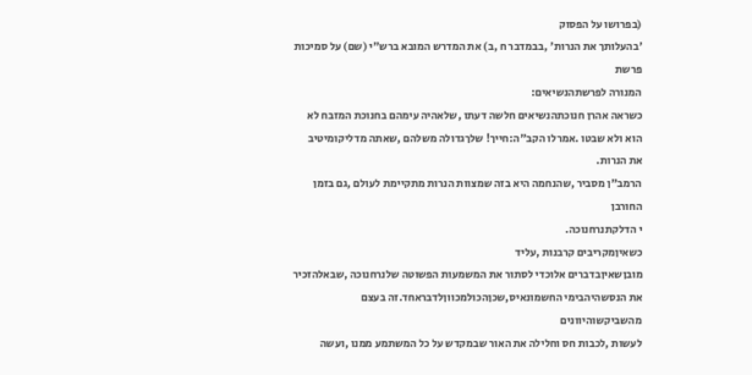(בפרושו על הפסוק
'בהעלותך את הנרות' ,בבמדבר ח ,ב) את המדרש המובא ברש"י (שם) על סמיכות פרשת
המנורה לפרשתהנשיאים:
כשראה אהרן חנוכתהנשיאים חלשה דעתו ,שלאהיה עימהם בחנוכת המזבח לא
הוא ולא שבטו .אמרלו הקב"ה:חייך! שלךגדולה משלהם ,שאתה מדליקומיטיב
את הנרות.
הרמב"ן מסביר ,שהנחמה היא בזה שמצוות הנרות מתקיימת לעולם ,גם בזמן החורבן
י הדלקתנרחנוכה.
כשאיןמקריבים קרבנות ,עליד
מובןשאיןבדברים אלוכדי לסתור את המשמעות הפשוטה שלנרחנוכה ,שבאלהזכיר
את הנסשהיהבימי החשמונאיס,שכןהכולמכווןלדבראחד.זה בעצם מהשביקשוהיוונים
לעשות ,לכבות חס וחלילה את האור שבמקדש על כל המשתמע ממנו ,ועשה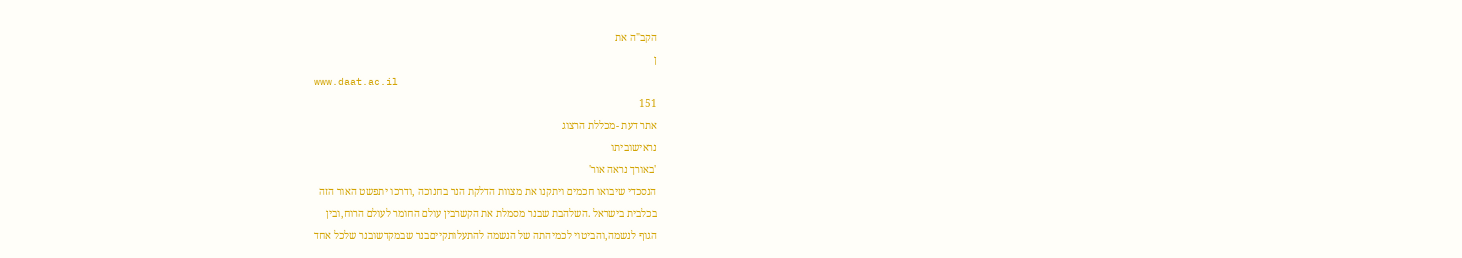הקב"ה את
ן
www.daat.ac.il
151
אתר דעת -מכללת הרצוג
נראישוביתו
'באורך נראה אור'
הנסכדי שיבואו חכמים ויתקנו את מצוות הדלקת הנר בחנוכה ,ודרכו יתפשט האור הזה
בכלבית בישראל .השלהבת שבנר מסמלת את הקשרבין עולם החומר לעולם הרוח,ובין
הגוף לנשמה,והביטוי לכמיהתה של הנשמה להתעלותקייםבנר שבמקדשובנר שלכל אחד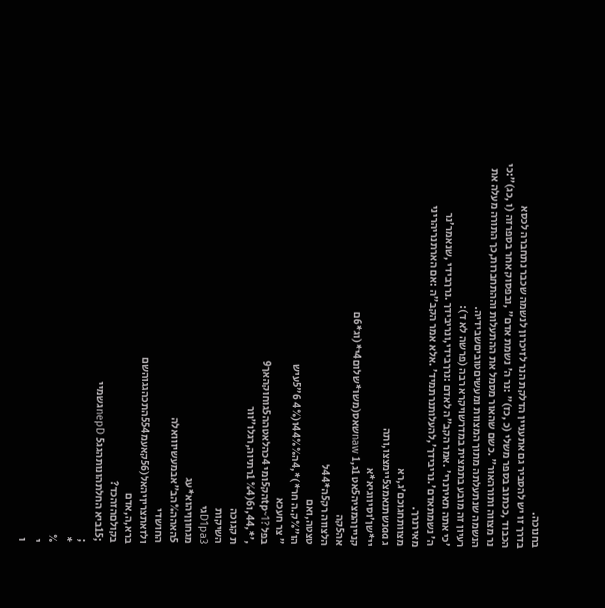בחנוכה.
בדרך זו יש להסביר גם אתעניין הדלקת הנר לזיכרון לנשמה שכבר נתחברה לכסא
הכבוד ,ככתוב בספר משלי (כ ,כז)" :נר ה' נשמת אדם" ,ובפסוק אחר בספרזה (ו ,כג)":כי
נר מצווה ותורהאור" .כשם שהאור מסמל את ההתעלות וההתחברות,כך התורה מעלה את
הנשמה שנתעלתה מתוך המצוות ומעשיםטוביםשבידיה.
רעיון זה מובע בתמצית במדרשויקרא רבה (פרשה לא ד):
'כי אתה תאירנרי' .אמר הקב"ה לאדם :נרךבידי,ונריבידך .נרךבידי ,שנאמר'נר
ה' נשמתאדם'.נריבידך',להעלותנרתמיד' .אלא אמר הקב"ה :אם הארתנריהריני
מאירנרך.
מצוותחגוכם'ג,רא
ג aaנשתנאמצ5יימצצו,ותה
יי*שן'וסיווגיא*א
קנייןהמציה5אט 1ג,naw 1שאס(משו*שלום4י*(וג*6ם
אה5קה
הלצווה רק5ה*44ל
טצטה,ואם
הו"%ק.ה חר*)*,4ה44%%ו(4% 6"5עיש
" צר חעכא
בפל ?1~tpהק5ומי 4כהלאטהה5גוחוקהאך9
,'*,44,ו6(%4 1רתיוה,רגלו"וור
ת קגוכה
השיקות
D1pa3גי
מגחוןןיהוא*עג
5האהה%הב"אבמעשיווואלה
החושדי
ולזאתצריןיהאל(56קאעמ554התכהגגוהשם
ברא,ה,אדם
בקולםהזהכד?
;15ביא החלתהונותהגגnepD 5גשמיי
;
*
%
י
ו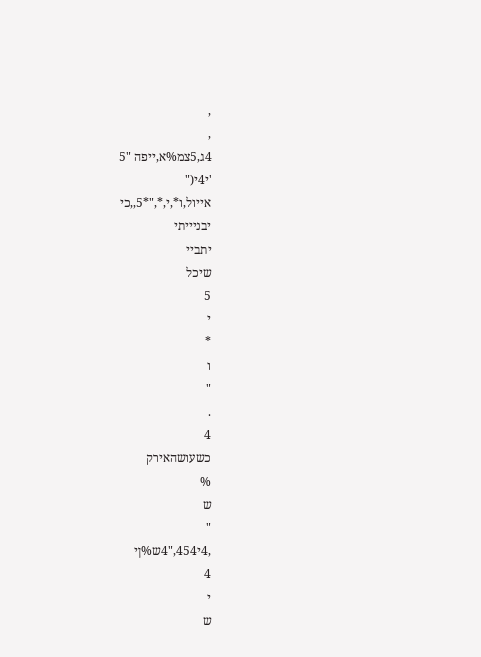,
,
4ג,5צמ%א,ייפה "5
'י4י("
אייול,ו*,י,*,"*5,,כי
יבניייתי
יתביי
שיכל
5
י
*
ו
"
.
4
כשעושהאירק
%
ש
"
,4י454,"4ש%ןי
4
י
ש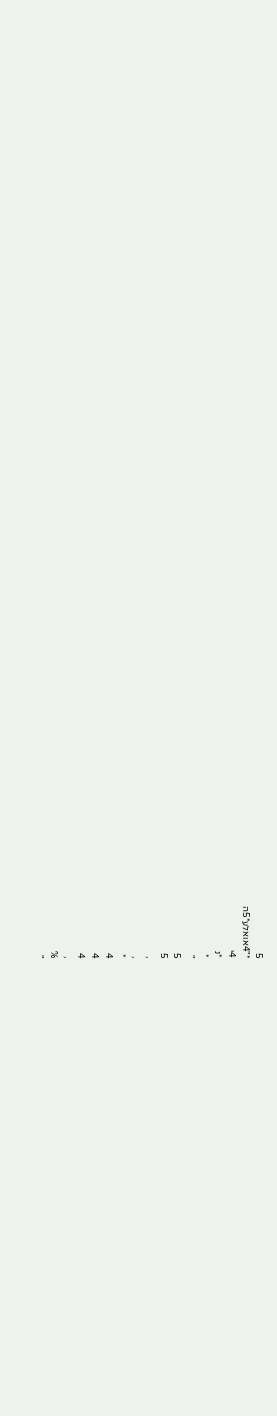5
*"4אואלע*5ה
4י
*נ
*
"
5
5
,
,
*
4
4
4
,
%
"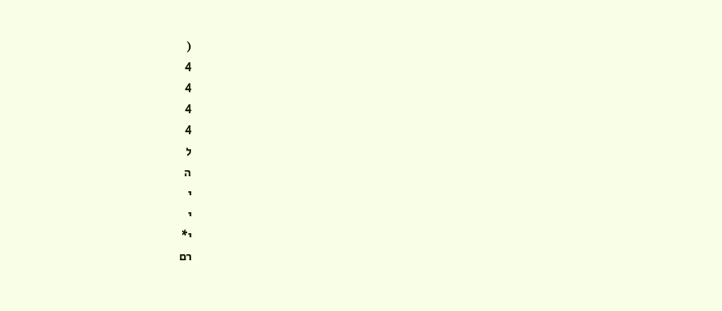(
4
4
4
4
ל
ה
י
י
י*
רם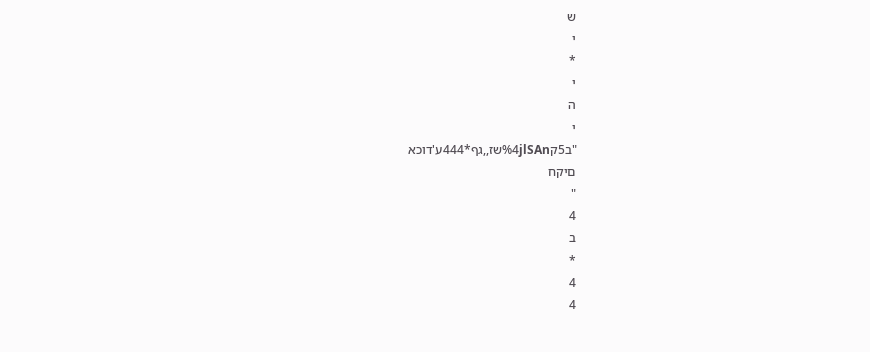ש
י
*
י
ה
י
"ב5ק%4jlSAnשז,,גף*444ע'דוכא
םיקח
"
4
ב
*
4
4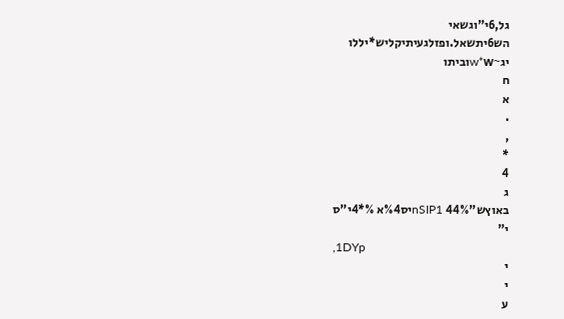גל,6י"וגשאי
הש6יתשאל.ופזלגעיתיקליש*יללו
יג~w*wוביתו
ח
א
.
,
*
4
ג
באוץש"nSIP1 44%יס%4א %*4י"ס
י"
,1DYp
י
י
ע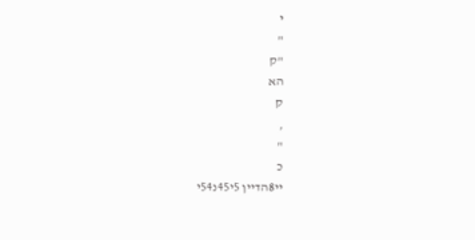י
"
"ק
הא
ק
,
"
כ
יי8הדיין 5י45נ54י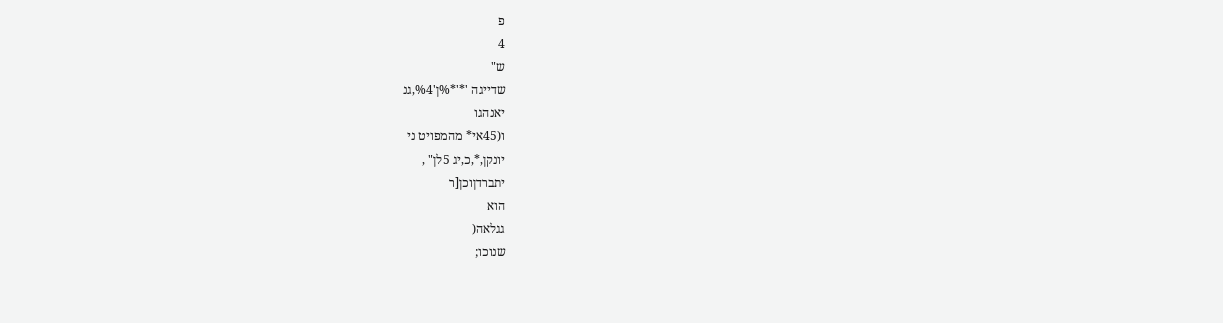פ
4
ש"
שדייגה '*'*%ן'%4,גנ
יאנהגו
ו(45אי* מהמפויט ני
יונקן,*,כ,יג 5לן" ,
יתברדןוכן[ר
הוא
גגלאה(
שנוכו;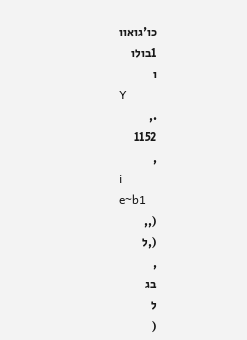כו'גואוו
1בולו
ו
Y
.,
1152
,
i
e~b1
(,,
(,ל
,
בג
ל
(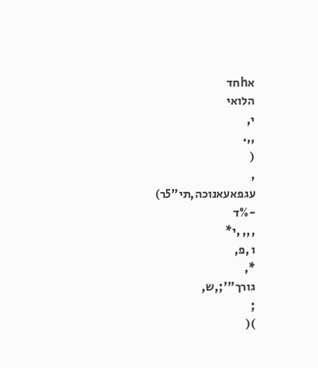אhחד
הלואי
י,
,,.
(
,
עגפאעאנוכה,תי"5ר)
-%ד
,,, ,י*
ו ,פ,
*,
גורך"';,ש,
;
)(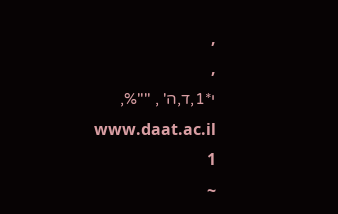,
,
י*1,ד,ה' , ""%,
www.daat.ac.il
1
~